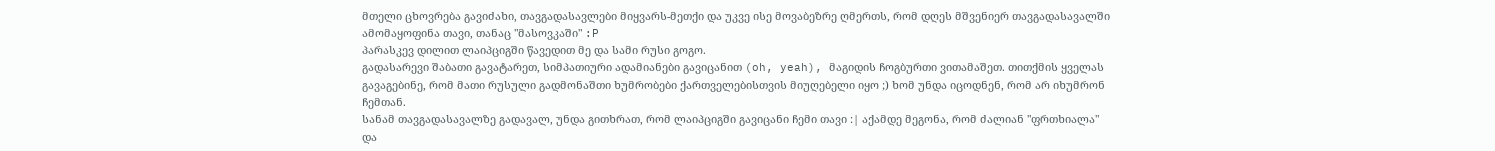მთელი ცხოვრება გავიძახი, თავგადასავლები მიყვარს-მეთქი და უკვე ისე მოვაბეზრე ღმერთს, რომ დღეს მშვენიერ თავგადასავალში ამომაყოფინა თავი, თანაც "მასოვკაში" :P
პარასკევ დილით ლაიპციგში წავედით მე და სამი რუსი გოგო.
გადასარევი შაბათი გავატარეთ, სიმპათიური ადამიანები გავიცანით (oh, yeah), მაგიდის ჩოგბურთი ვითამაშეთ. თითქმის ყველას გავაგებინე, რომ მათი რუსული გადმონაშთი ხუმრობები ქართველებისთვის მიუღებელი იყო ;) ხომ უნდა იცოდნენ, რომ არ იხუმრონ ჩემთან.
სანამ თავგადასავალზე გადავალ, უნდა გითხრათ, რომ ლაიპციგში გავიცანი ჩემი თავი :| აქამდე მეგონა, რომ ძალიან "ფრთხიალა" და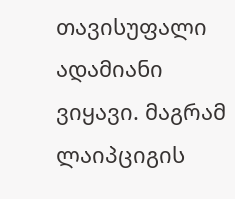თავისუფალი ადამიანი ვიყავი. მაგრამ ლაიპციგის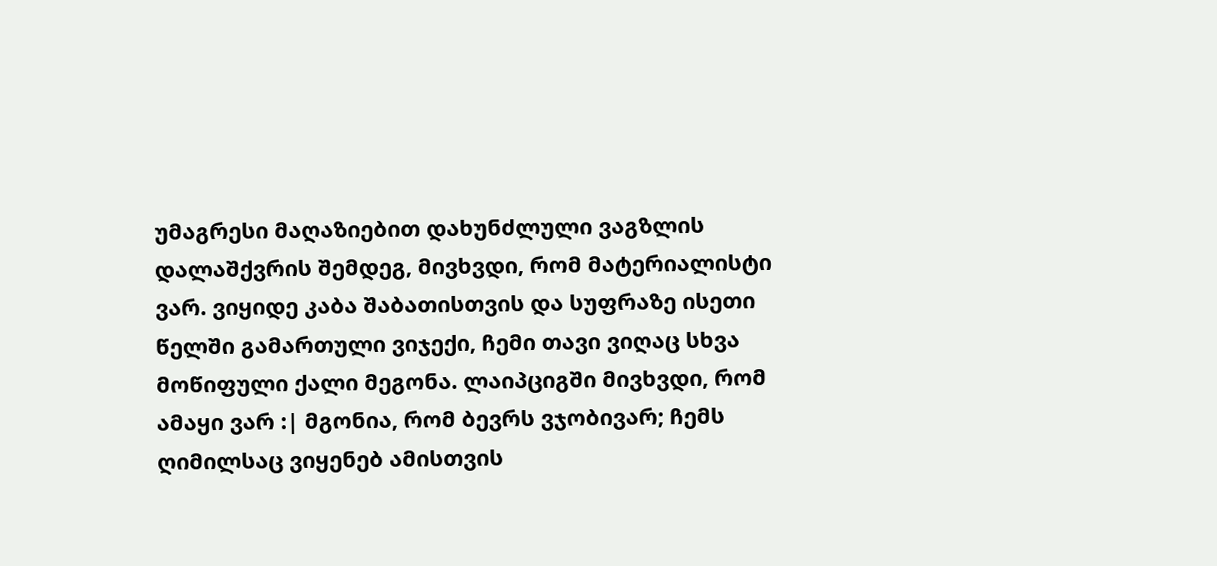უმაგრესი მაღაზიებით დახუნძლული ვაგზლის დალაშქვრის შემდეგ, მივხვდი, რომ მატერიალისტი ვარ. ვიყიდე კაბა შაბათისთვის და სუფრაზე ისეთი წელში გამართული ვიჯექი, ჩემი თავი ვიღაც სხვა მოწიფული ქალი მეგონა. ლაიპციგში მივხვდი, რომ ამაყი ვარ :| მგონია, რომ ბევრს ვჯობივარ; ჩემს ღიმილსაც ვიყენებ ამისთვის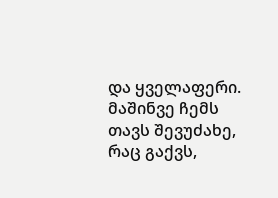და ყველაფერი. მაშინვე ჩემს თავს შევუძახე, რაც გაქვს,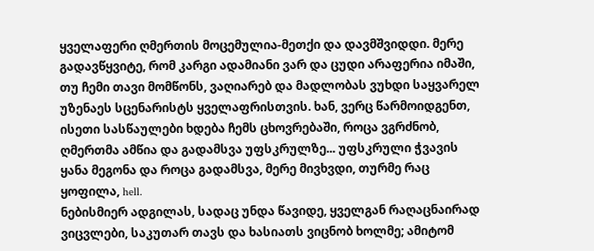ყველაფერი ღმერთის მოცემულია-მეთქი და დავმშვიდდი. მერე გადავწყვიტე, რომ კარგი ადამიანი ვარ და ცუდი არაფერია იმაში, თუ ჩემი თავი მომწონს, ვაღიარებ და მადლობას ვუხდი საყვარელ უზენაეს სცენარისტს ყველაფრისთვის. ხან, ვერც წარმოიდგენთ, ისეთი სასწაულები ხდება ჩემს ცხოვრებაში, როცა ვგრძნობ, ღმერთმა ამწია და გადამსვა უფსკრულზე... უფსკრული ჭვავის ყანა მეგონა და როცა გადამსვა, მერე მივხვდი, თურმე რაც ყოფილა, hell.
ნებისმიერ ადგილას, სადაც უნდა წავიდე, ყველგან რაღაცნაირად ვიცვლები, საკუთარ თავს და ხასიათს ვიცნობ ხოლმე; ამიტომ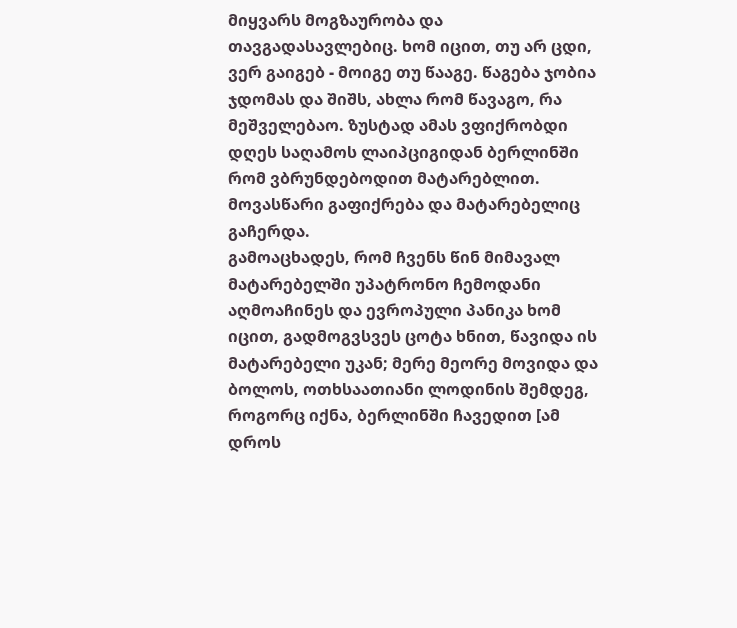მიყვარს მოგზაურობა და თავგადასავლებიც. ხომ იცით, თუ არ ცდი, ვერ გაიგებ - მოიგე თუ წააგე. წაგება ჯობია ჯდომას და შიშს, ახლა რომ წავაგო, რა მეშველებაო. ზუსტად ამას ვფიქრობდი დღეს საღამოს ლაიპციგიდან ბერლინში რომ ვბრუნდებოდით მატარებლით.
მოვასწარი გაფიქრება და მატარებელიც გაჩერდა.
გამოაცხადეს, რომ ჩვენს წინ მიმავალ მატარებელში უპატრონო ჩემოდანი აღმოაჩინეს და ევროპული პანიკა ხომ იცით, გადმოგვსვეს ცოტა ხნით, წავიდა ის მატარებელი უკან; მერე მეორე მოვიდა და ბოლოს, ოთხსაათიანი ლოდინის შემდეგ, როგორც იქნა, ბერლინში ჩავედით [ამ დროს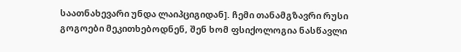საათნახევარი უნდა ლაიპციგიდან]. ჩემი თანამგზავრი რუსი გოგოები მეკითხებოდნენ, შენ ხომ ფსიქოლოგია ნასწავლი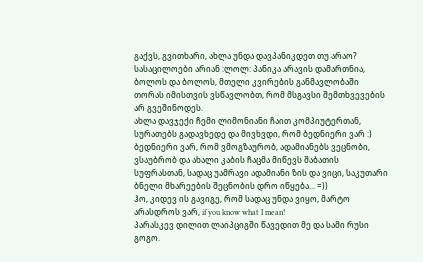გაქვს, გვითხარი, ახლა უნდა დავპანიკდეთ თუ არაო? სასაცილოები არიან :ლოლ: პანიკა არავის დამართნია, ბოლოს და ბოლოს, მთელი კვირების განმავლობაში თორას იმისთვის ვსწავლობთ, რომ მსგავსი შემთხვევების არ გვეშინოდეს.
ახლა დავჯექი ჩემი ლიმონიანი ჩაით კომპიუტერთან, სურათებს გადავხედე და მივხვდი, რომ ბედნიერი ვარ :) ბედნიერი ვარ, რომ ვმოგზაურობ, ადამიანებს ვეცნობი, ვსაუბრობ და ახალი კაბის ჩაცმა მიწევს შაბათის სუფრასთან, სადაც უამრავი ადამიანი ზის და ვიცი, საკუთარი ბნელი მხარეების შეცნობის დრო იწყება... =))
ჰო, კიდევ ის გავიგე, რომ სადაც უნდა ვიყო, მარტო არასდროს ვარ, if you know what I mean!
პარასკევ დილით ლაიპციგში წავედით მე და სამი რუსი გოგო.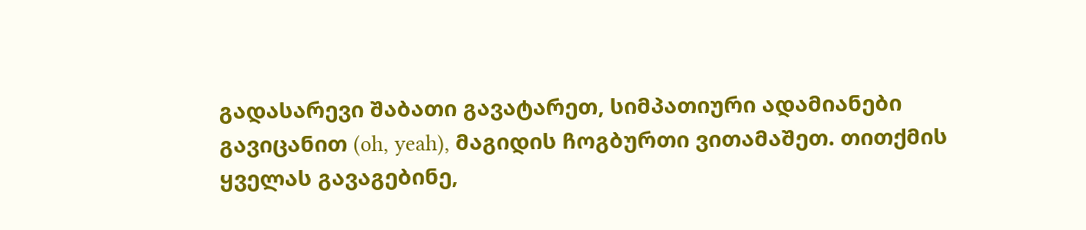გადასარევი შაბათი გავატარეთ, სიმპათიური ადამიანები გავიცანით (oh, yeah), მაგიდის ჩოგბურთი ვითამაშეთ. თითქმის ყველას გავაგებინე,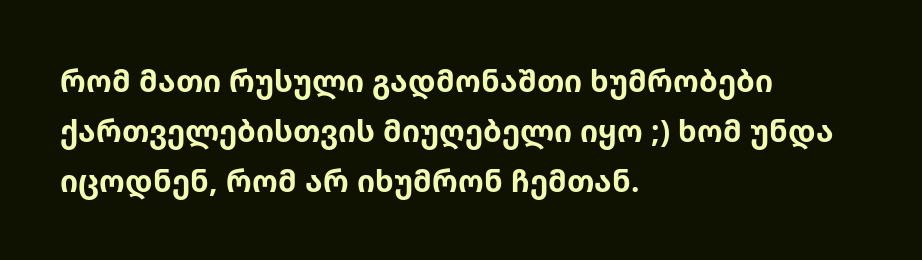რომ მათი რუსული გადმონაშთი ხუმრობები ქართველებისთვის მიუღებელი იყო ;) ხომ უნდა იცოდნენ, რომ არ იხუმრონ ჩემთან.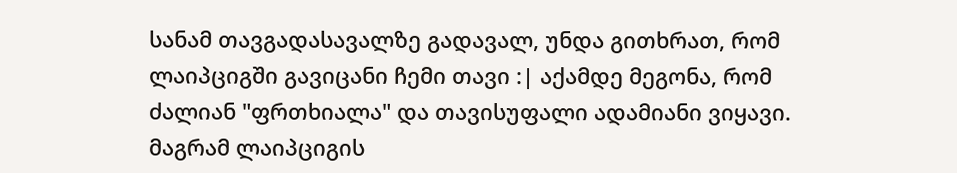სანამ თავგადასავალზე გადავალ, უნდა გითხრათ, რომ ლაიპციგში გავიცანი ჩემი თავი :| აქამდე მეგონა, რომ ძალიან "ფრთხიალა" და თავისუფალი ადამიანი ვიყავი. მაგრამ ლაიპციგის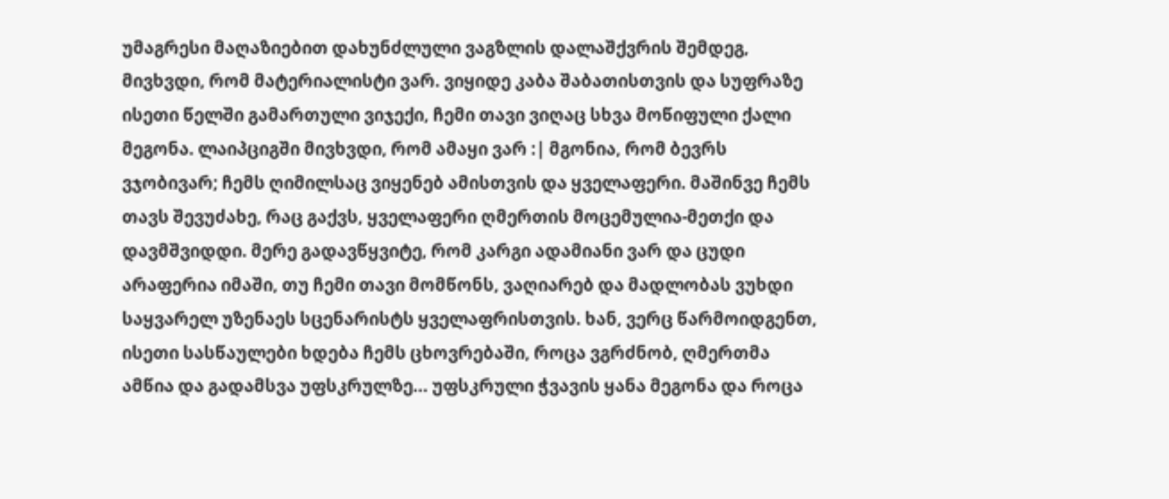უმაგრესი მაღაზიებით დახუნძლული ვაგზლის დალაშქვრის შემდეგ, მივხვდი, რომ მატერიალისტი ვარ. ვიყიდე კაბა შაბათისთვის და სუფრაზე ისეთი წელში გამართული ვიჯექი, ჩემი თავი ვიღაც სხვა მოწიფული ქალი მეგონა. ლაიპციგში მივხვდი, რომ ამაყი ვარ :| მგონია, რომ ბევრს ვჯობივარ; ჩემს ღიმილსაც ვიყენებ ამისთვის და ყველაფერი. მაშინვე ჩემს თავს შევუძახე, რაც გაქვს, ყველაფერი ღმერთის მოცემულია-მეთქი და დავმშვიდდი. მერე გადავწყვიტე, რომ კარგი ადამიანი ვარ და ცუდი არაფერია იმაში, თუ ჩემი თავი მომწონს, ვაღიარებ და მადლობას ვუხდი საყვარელ უზენაეს სცენარისტს ყველაფრისთვის. ხან, ვერც წარმოიდგენთ, ისეთი სასწაულები ხდება ჩემს ცხოვრებაში, როცა ვგრძნობ, ღმერთმა ამწია და გადამსვა უფსკრულზე... უფსკრული ჭვავის ყანა მეგონა და როცა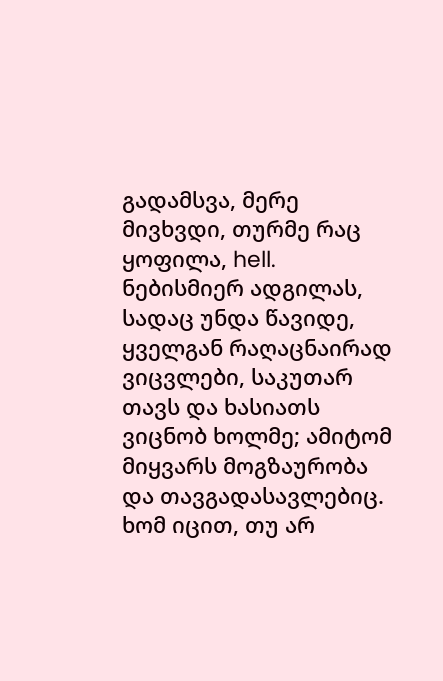გადამსვა, მერე მივხვდი, თურმე რაც ყოფილა, hell.
ნებისმიერ ადგილას, სადაც უნდა წავიდე, ყველგან რაღაცნაირად ვიცვლები, საკუთარ თავს და ხასიათს ვიცნობ ხოლმე; ამიტომ მიყვარს მოგზაურობა და თავგადასავლებიც. ხომ იცით, თუ არ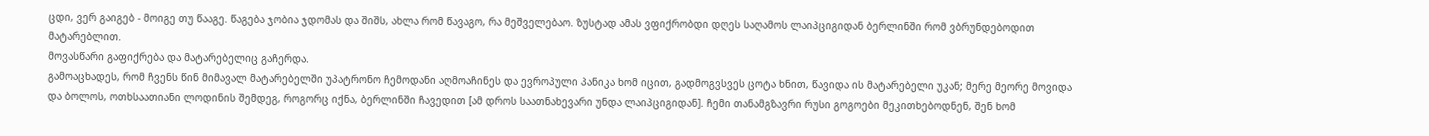ცდი, ვერ გაიგებ - მოიგე თუ წააგე. წაგება ჯობია ჯდომას და შიშს, ახლა რომ წავაგო, რა მეშველებაო. ზუსტად ამას ვფიქრობდი დღეს საღამოს ლაიპციგიდან ბერლინში რომ ვბრუნდებოდით მატარებლით.
მოვასწარი გაფიქრება და მატარებელიც გაჩერდა.
გამოაცხადეს, რომ ჩვენს წინ მიმავალ მატარებელში უპატრონო ჩემოდანი აღმოაჩინეს და ევროპული პანიკა ხომ იცით, გადმოგვსვეს ცოტა ხნით, წავიდა ის მატარებელი უკან; მერე მეორე მოვიდა და ბოლოს, ოთხსაათიანი ლოდინის შემდეგ, როგორც იქნა, ბერლინში ჩავედით [ამ დროს საათნახევარი უნდა ლაიპციგიდან]. ჩემი თანამგზავრი რუსი გოგოები მეკითხებოდნენ, შენ ხომ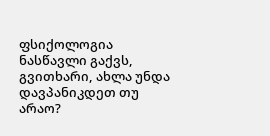ფსიქოლოგია ნასწავლი გაქვს, გვითხარი, ახლა უნდა დავპანიკდეთ თუ არაო?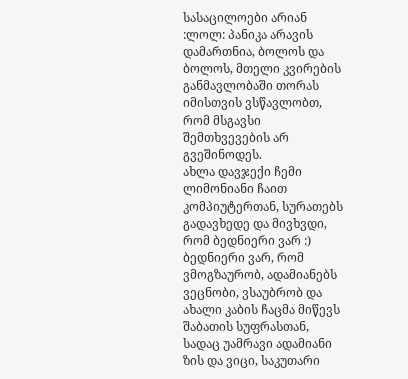სასაცილოები არიან :ლოლ: პანიკა არავის დამართნია, ბოლოს და ბოლოს, მთელი კვირების განმავლობაში თორას იმისთვის ვსწავლობთ, რომ მსგავსი შემთხვევების არ გვეშინოდეს.
ახლა დავჯექი ჩემი ლიმონიანი ჩაით კომპიუტერთან, სურათებს გადავხედე და მივხვდი, რომ ბედნიერი ვარ :) ბედნიერი ვარ, რომ ვმოგზაურობ, ადამიანებს ვეცნობი, ვსაუბრობ და ახალი კაბის ჩაცმა მიწევს შაბათის სუფრასთან, სადაც უამრავი ადამიანი ზის და ვიცი, საკუთარი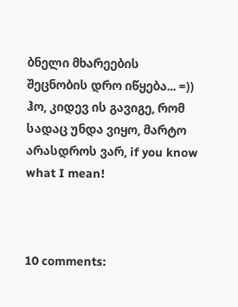ბნელი მხარეების შეცნობის დრო იწყება... =))
ჰო, კიდევ ის გავიგე, რომ სადაც უნდა ვიყო, მარტო არასდროს ვარ, if you know what I mean!



10 comments: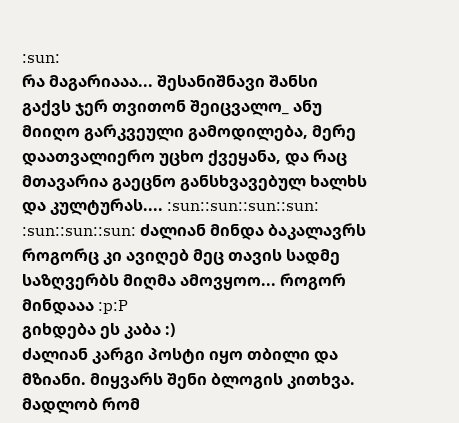:sun:
რა მაგარიააა... შესანიშნავი შანსი გაქვს ჯერ თვითონ შეიცვალო_ ანუ მიიღო გარკვეული გამოდილება, მერე დაათვალიერო უცხო ქვეყანა, და რაც მთავარია გაეცნო განსხვავებულ ხალხს და კულტურას.... :sun::sun::sun::sun:
:sun::sun::sun: ძალიან მინდა ბაკალავრს როგორც კი ავიღებ მეც თავის სადმე საზღვერბს მიღმა ამოვყოო... როგორ მინდააა :p:P
გიხდება ეს კაბა :)
ძალიან კარგი პოსტი იყო თბილი და მზიანი. მიყვარს შენი ბლოგის კითხვა. მადლობ რომ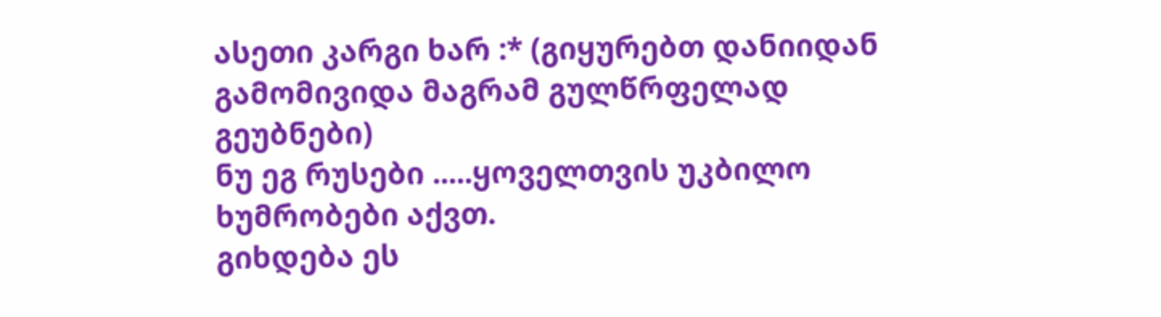ასეთი კარგი ხარ :* (გიყურებთ დანიიდან გამომივიდა მაგრამ გულწრფელად გეუბნები)
ნუ ეგ რუსები .....ყოველთვის უკბილო ხუმრობები აქვთ.
გიხდება ეს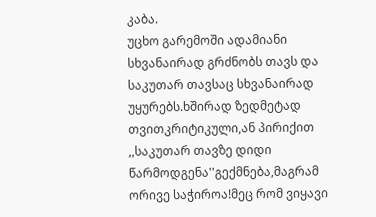კაბა.
უცხო გარემოში ადამიანი სხვანაირად გრძნობს თავს და საკუთარ თავსაც სხვანაირად უყურებს.ხშირად ზედმეტად თვითკრიტიკული,ან პირიქით ,,საკუთარ თავზე დიდი წარმოდგენა''გექმნება,მაგრამ ორივე საჭიროა!მეც რომ ვიყავი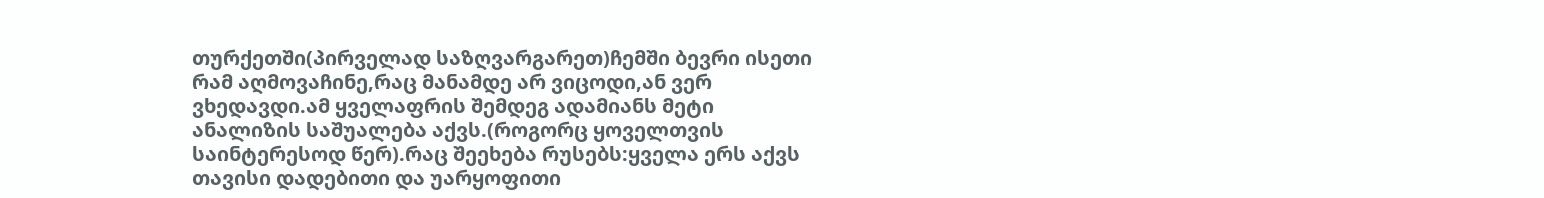თურქეთში(პირველად საზღვარგარეთ)ჩემში ბევრი ისეთი რამ აღმოვაჩინე,რაც მანამდე არ ვიცოდი,ან ვერ ვხედავდი.ამ ყველაფრის შემდეგ ადამიანს მეტი ანალიზის საშუალება აქვს.(როგორც ყოველთვის საინტერესოდ წერ).რაც შეეხება რუსებს:ყველა ერს აქვს თავისი დადებითი და უარყოფითი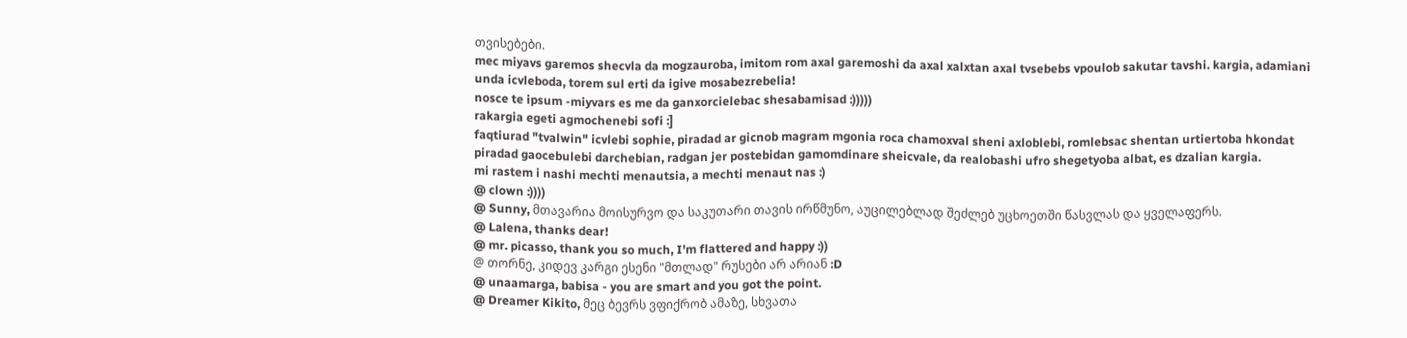თვისებები.
mec miyavs garemos shecvla da mogzauroba, imitom rom axal garemoshi da axal xalxtan axal tvsebebs vpoulob sakutar tavshi. kargia, adamiani unda icvleboda, torem sul erti da igive mosabezrebelia!
nosce te ipsum -miyvars es me da ganxorcielebac shesabamisad :)))))
rakargia egeti agmochenebi sofi :]
faqtiurad "tvalwin" icvlebi sophie, piradad ar gicnob magram mgonia roca chamoxval sheni axloblebi, romlebsac shentan urtiertoba hkondat piradad gaocebulebi darchebian, radgan jer postebidan gamomdinare sheicvale, da realobashi ufro shegetyoba albat, es dzalian kargia.
mi rastem i nashi mechti menautsia, a mechti menaut nas :)
@ clown :))))
@ Sunny, მთავარია მოისურვო და საკუთარი თავის ირწმუნო, აუცილებლად შეძლებ უცხოეთში წასვლას და ყველაფერს.
@ Lalena, thanks dear!
@ mr. picasso, thank you so much, I'm flattered and happy :))
@ თორნე, კიდევ კარგი ესენი "მთლად" რუსები არ არიან :D
@ unaamarga, babisa - you are smart and you got the point.
@ Dreamer Kikito, მეც ბევრს ვფიქრობ ამაზე, სხვათა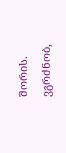შორის. ვგრძნობ,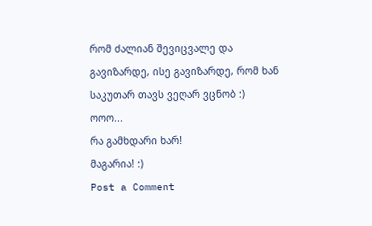რომ ძალიან შევიცვალე და გავიზარდე, ისე გავიზარდე, რომ ხან საკუთარ თავს ვეღარ ვცნობ :)
ოოო...
რა გამხდარი ხარ!
მაგარია! :)
Post a Comment